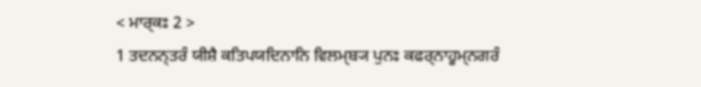< ਮਾਰ੍ਕਃ 2 >
1 ਤਦਨਨ੍ਤਰੰ ਯੀਸ਼ੈ ਕਤਿਪਯਦਿਨਾਨਿ ਵਿਲਮ੍ਬ੍ਯ ਪੁਨਃ ਕਫਰ੍ਨਾਹੂਮ੍ਨਗਰੰ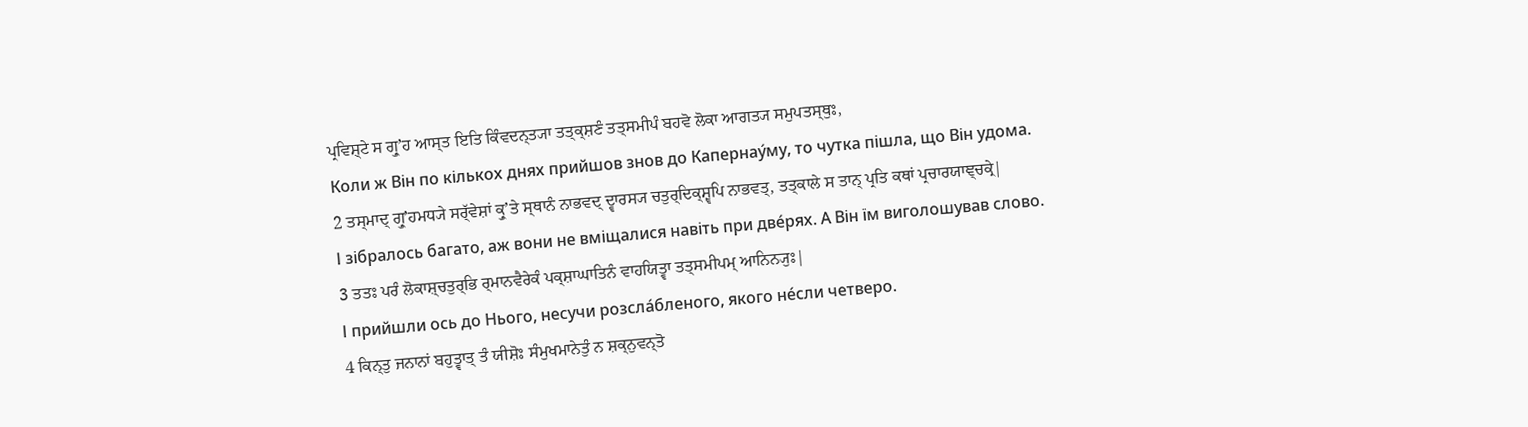ਪ੍ਰਵਿਸ਼੍ਟੇ ਸ ਗ੍ਰੁʼਹ ਆਸ੍ਤ ਇਤਿ ਕਿੰਵਦਨ੍ਤ੍ਯਾ ਤਤ੍ਕ੍ਸ਼ਣੰ ਤਤ੍ਸਮੀਪੰ ਬਹਵੋ ਲੋਕਾ ਆਗਤ੍ਯ ਸਮੁਪਤਸ੍ਥੁਃ,
Коли ж Він по кількох днях прийшов знов до Капернау́му, то чутка пішла, що Він удома.
2 ਤਸ੍ਮਾਦ੍ ਗ੍ਰੁʼਹਮਧ੍ਯੇ ਸਰ੍ੱਵੇਸ਼ਾਂ ਕ੍ਰੁʼਤੇ ਸ੍ਥਾਨੰ ਨਾਭਵਦ੍ ਦ੍ਵਾਰਸ੍ਯ ਚਤੁਰ੍ਦਿਕ੍ਸ਼੍ਵਪਿ ਨਾਭਵਤ੍, ਤਤ੍ਕਾਲੇ ਸ ਤਾਨ੍ ਪ੍ਰਤਿ ਕਥਾਂ ਪ੍ਰਚਾਰਯਾਞ੍ਚਕ੍ਰੇ|
І зібралось багато, аж вони не вміщалися навіть при две́рях. А Він їм виголошував слово.
3 ਤਤਃ ਪਰੰ ਲੋਕਾਸ਼੍ਚਤੁਰ੍ਭਿ ਰ੍ਮਾਨਵੈਰੇਕੰ ਪਕ੍ਸ਼ਾਘਾਤਿਨੰ ਵਾਹਯਿਤ੍ਵਾ ਤਤ੍ਸਮੀਪਮ੍ ਆਨਿਨ੍ਯੁਃ|
І прийшли ось до Нього, несучи розсла́бленого, якого не́сли четверо.
4 ਕਿਨ੍ਤੁ ਜਨਾਨਾਂ ਬਹੁਤ੍ਵਾਤ੍ ਤੰ ਯੀਸ਼ੋਃ ਸੰਮੁਖਮਾਨੇਤੁੰ ਨ ਸ਼ਕ੍ਨੁਵਨ੍ਤੋ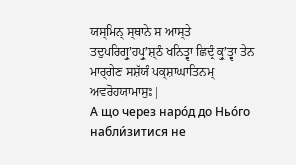ਯਸ੍ਮਿਨ੍ ਸ੍ਥਾਨੇ ਸ ਆਸ੍ਤੇ ਤਦੁਪਰਿਗ੍ਰੁʼਹਪ੍ਰੁʼਸ਼੍ਠੰ ਖਨਿਤ੍ਵਾ ਛਿਦ੍ਰੰ ਕ੍ਰੁʼਤ੍ਵਾ ਤੇਨ ਮਾਰ੍ਗੇਣ ਸਸ਼ੱਯੰ ਪਕ੍ਸ਼ਾਘਾਤਿਨਮ੍ ਅਵਰੋਹਯਾਮਾਸੁਃ|
А що через наро́д до Ньо́го набли́зитися не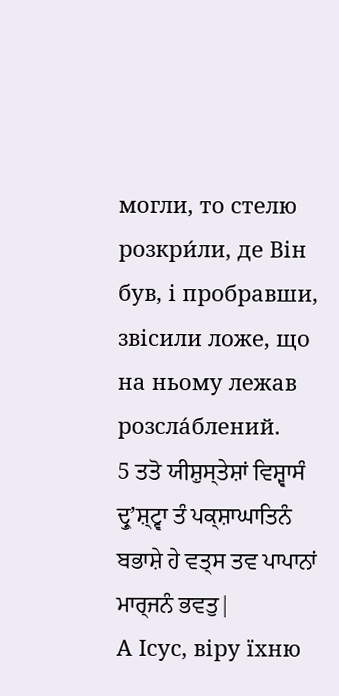могли, то стелю розкри́ли, де Він був, і пробравши, звісили ложе, що на ньому лежав розсла́блений.
5 ਤਤੋ ਯੀਸ਼ੁਸ੍ਤੇਸ਼ਾਂ ਵਿਸ਼੍ਵਾਸੰ ਦ੍ਰੁʼਸ਼੍ਟ੍ਵਾ ਤੰ ਪਕ੍ਸ਼ਾਘਾਤਿਨੰ ਬਭਾਸ਼ੇ ਹੇ ਵਤ੍ਸ ਤਵ ਪਾਪਾਨਾਂ ਮਾਰ੍ਜਨੰ ਭਵਤੁ|
А Ісус, віру їхню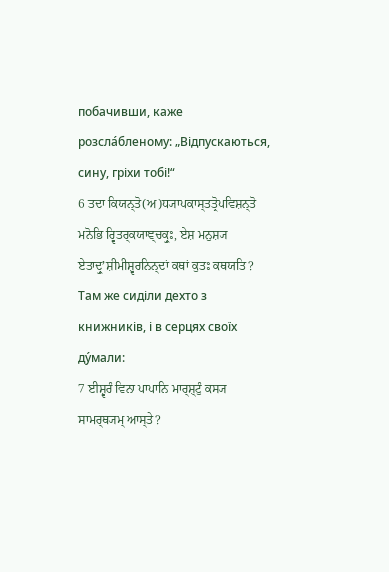побачивши, каже розсла́бленому: „Відпускаються, сину, гріхи тобі!“
6 ਤਦਾ ਕਿਯਨ੍ਤੋ(ਅ)ਧ੍ਯਾਪਕਾਸ੍ਤਤ੍ਰੋਪਵਿਸ਼ਨ੍ਤੋ ਮਨੋਭਿ ਰ੍ਵਿਤਰ੍ਕਯਾਞ੍ਚਕ੍ਰੁਃ, ਏਸ਼ ਮਨੁਸ਼੍ਯ ਏਤਾਦ੍ਰੁʼਸ਼ੀਮੀਸ਼੍ਵਰਨਿਨ੍ਦਾਂ ਕਥਾਂ ਕੁਤਃ ਕਥਯਤਿ?
Там же сиділи дехто з книжників, і в серцях своїх ду́мали:
7 ਈਸ਼੍ਵਰੰ ਵਿਨਾ ਪਾਪਾਨਿ ਮਾਰ੍ਸ਼੍ਟੁੰ ਕਸ੍ਯ ਸਾਮਰ੍ਥ੍ਯਮ੍ ਆਸ੍ਤੇ?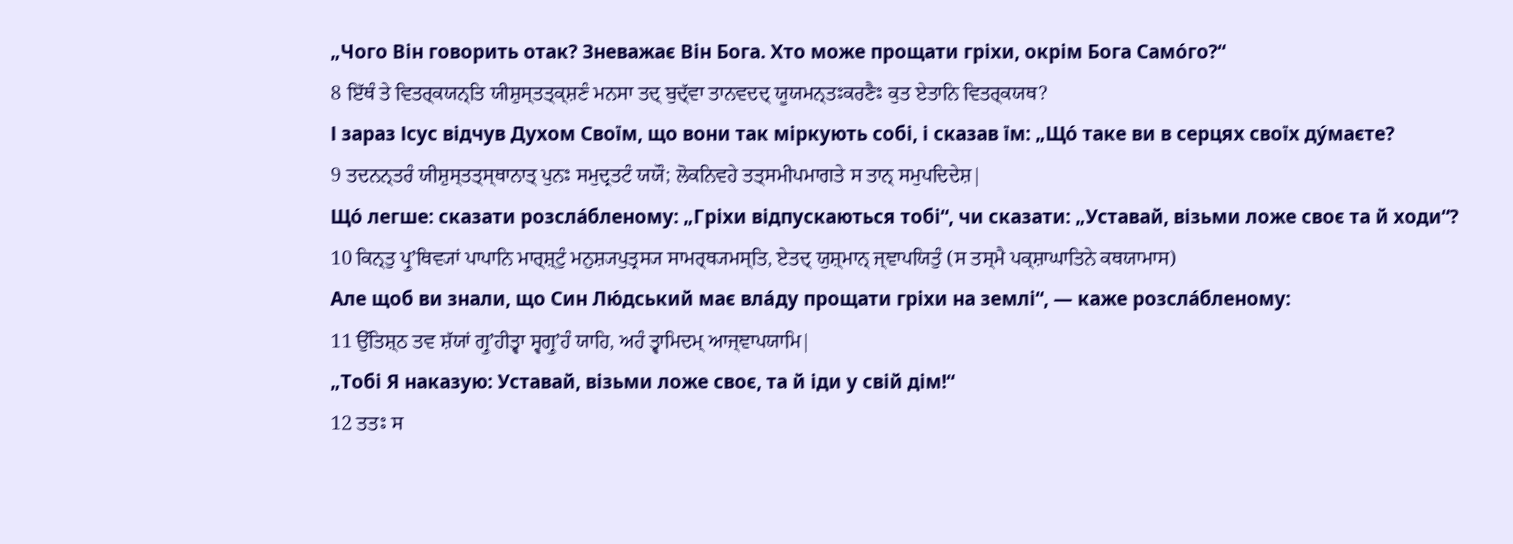„Чого Він говорить отак? Зневажає Він Бога. Хто може прощати гріхи, окрім Бога Само́го?“
8 ਇੱਥੰ ਤੇ ਵਿਤਰ੍ਕਯਨ੍ਤਿ ਯੀਸ਼ੁਸ੍ਤਤ੍ਕ੍ਸ਼ਣੰ ਮਨਸਾ ਤਦ੍ ਬੁਦ੍ੱਵਾ ਤਾਨਵਦਦ੍ ਯੂਯਮਨ੍ਤਃਕਰਣੈਃ ਕੁਤ ਏਤਾਨਿ ਵਿਤਰ੍ਕਯਥ?
І зараз Ісус відчув Духом Своїм, що вони так міркують собі, і сказав їм: „Що́ таке ви в серцях своїх ду́маєте?
9 ਤਦਨਨ੍ਤਰੰ ਯੀਸ਼ੁਸ੍ਤਤ੍ਸ੍ਥਾਨਾਤ੍ ਪੁਨਃ ਸਮੁਦ੍ਰਤਟੰ ਯਯੌ; ਲੋਕਨਿਵਹੇ ਤਤ੍ਸਮੀਪਮਾਗਤੇ ਸ ਤਾਨ੍ ਸਮੁਪਦਿਦੇਸ਼|
Що́ легше: сказати розсла́бленому: „Гріхи відпускаються тобі“, чи сказати: „Уставай, візьми ложе своє та й ходи“?
10 ਕਿਨ੍ਤੁ ਪ੍ਰੁʼਥਿਵ੍ਯਾਂ ਪਾਪਾਨਿ ਮਾਰ੍ਸ਼੍ਟੁੰ ਮਨੁਸ਼੍ਯਪੁਤ੍ਰਸ੍ਯ ਸਾਮਰ੍ਥ੍ਯਮਸ੍ਤਿ, ਏਤਦ੍ ਯੁਸ਼੍ਮਾਨ੍ ਜ੍ਞਾਪਯਿਤੁੰ (ਸ ਤਸ੍ਮੈ ਪਕ੍ਸ਼ਾਘਾਤਿਨੇ ਕਥਯਾਮਾਸ)
Але щоб ви знали, що Син Лю́дський має вла́ду прощати гріхи на землі“, — каже розсла́бленому:
11 ਉੱਤਿਸ਼੍ਠ ਤਵ ਸ਼ੱਯਾਂ ਗ੍ਰੁʼਹੀਤ੍ਵਾ ਸ੍ਵਗ੍ਰੁʼਹੰ ਯਾਹਿ, ਅਹੰ ਤ੍ਵਾਮਿਦਮ੍ ਆਜ੍ਞਾਪਯਾਮਿ|
„Тобі Я наказую: Уставай, візьми ложе своє, та й іди у свій дім!“
12 ਤਤਃ ਸ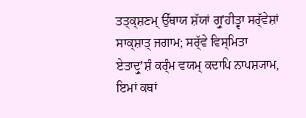ਤਤ੍ਕ੍ਸ਼ਣਮ੍ ਉੱਥਾਯ ਸ਼ੱਯਾਂ ਗ੍ਰੁʼਹੀਤ੍ਵਾ ਸਰ੍ੱਵੇਸ਼ਾਂ ਸਾਕ੍ਸ਼ਾਤ੍ ਜਗਾਮ; ਸਰ੍ੱਵੇ ਵਿਸ੍ਮਿਤਾ ਏਤਾਦ੍ਰੁʼਸ਼ੰ ਕਰ੍ੰਮ ਵਯਮ੍ ਕਦਾਪਿ ਨਾਪਸ਼੍ਯਾਮ, ਇਮਾਂ ਕਥਾਂ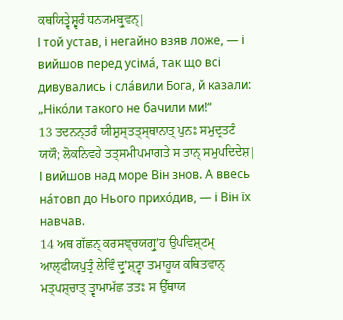ਕਥਯਿਤ੍ਵੇਸ਼੍ਵਰੰ ਧਨ੍ਯਮਬ੍ਰੁਵਨ੍|
І той устав, і негайно взяв ложе, — і вийшов перед усіма́, так що всі дивувались і сла́вили Бога, й казали: „Ніко́ли такого не бачили ми!“
13 ਤਦਨਨ੍ਤਰੰ ਯੀਸ਼ੁਸ੍ਤਤ੍ਸ੍ਥਾਨਾਤ੍ ਪੁਨਃ ਸਮੁਦ੍ਰਤਟੰ ਯਯੌ; ਲੋਕਨਿਵਹੇ ਤਤ੍ਸਮੀਪਮਾਗਤੇ ਸ ਤਾਨ੍ ਸਮੁਪਦਿਦੇਸ਼|
І вийшов над море Він знов. А ввесь на́товп до Нього прихо́див, — і Він їх навчав.
14 ਅਥ ਗੱਛਨ੍ ਕਰਸਞ੍ਚਯਗ੍ਰੁʼਹ ਉਪਵਿਸ਼੍ਟਮ੍ ਆਲ੍ਫੀਯਪੁਤ੍ਰੰ ਲੇਵਿੰ ਦ੍ਰੁʼਸ਼੍ਟ੍ਵਾ ਤਮਾਹੂਯ ਕਥਿਤਵਾਨ੍ ਮਤ੍ਪਸ਼੍ਚਾਤ੍ ਤ੍ਵਾਮਾਮੱਛ ਤਤਃ ਸ ਉੱਥਾਯ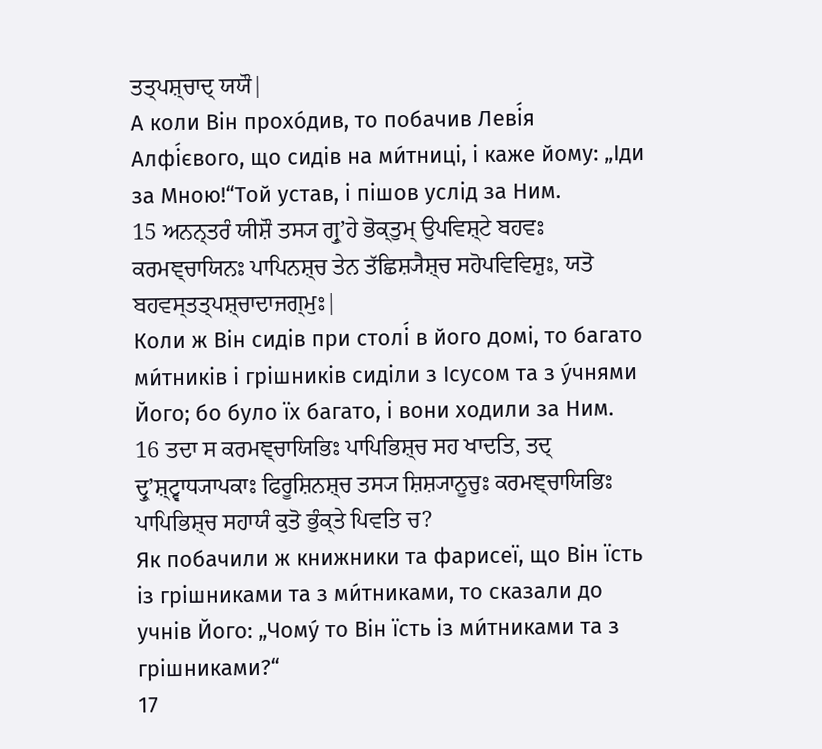ਤਤ੍ਪਸ਼੍ਚਾਦ੍ ਯਯੌ|
А коли Він прохо́див, то побачив Леві́я Алфі́євого, що сидів на ми́тниці, і каже йому: „Іди за Мною!“Той устав, і пішов услід за Ним.
15 ਅਨਨ੍ਤਰੰ ਯੀਸ਼ੌ ਤਸ੍ਯ ਗ੍ਰੁʼਹੇ ਭੋਕ੍ਤੁਮ੍ ਉਪਵਿਸ਼੍ਟੇ ਬਹਵਃ ਕਰਮਞ੍ਚਾਯਿਨਃ ਪਾਪਿਨਸ਼੍ਚ ਤੇਨ ਤੱਛਿਸ਼੍ਯੈਸ਼੍ਚ ਸਹੋਪਵਿਵਿਸ਼ੁਃ, ਯਤੋ ਬਹਵਸ੍ਤਤ੍ਪਸ਼੍ਚਾਦਾਜਗ੍ਮੁਃ|
Коли ж Він сидів при столі́ в його домі, то багато ми́тників і грішників сиділи з Ісусом та з у́чнями Його; бо було їх багато, і вони ходили за Ним.
16 ਤਦਾ ਸ ਕਰਮਞ੍ਚਾਯਿਭਿਃ ਪਾਪਿਭਿਸ਼੍ਚ ਸਹ ਖਾਦਤਿ, ਤਦ੍ ਦ੍ਰੁʼਸ਼੍ਟ੍ਵਾਧ੍ਯਾਪਕਾਃ ਫਿਰੂਸ਼ਿਨਸ਼੍ਚ ਤਸ੍ਯ ਸ਼ਿਸ਼੍ਯਾਨੂਚੁਃ ਕਰਮਞ੍ਚਾਯਿਭਿਃ ਪਾਪਿਭਿਸ਼੍ਚ ਸਹਾਯੰ ਕੁਤੋ ਭੁੰਕ੍ਤੇ ਪਿਵਤਿ ਚ?
Як побачили ж книжники та фарисеї, що Він їсть із грішниками та з ми́тниками, то сказали до учнів Його: „Чому́ то Він їсть із ми́тниками та з грішниками?“
17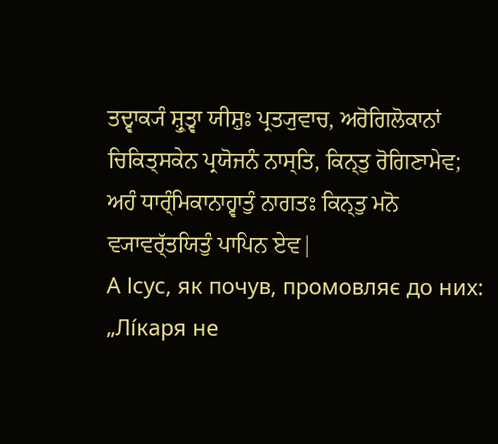ਤਦ੍ਵਾਕ੍ਯੰ ਸ਼੍ਰੁਤ੍ਵਾ ਯੀਸ਼ੁਃ ਪ੍ਰਤ੍ਯੁਵਾਚ, ਅਰੋਗਿਲੋਕਾਨਾਂ ਚਿਕਿਤ੍ਸਕੇਨ ਪ੍ਰਯੋਜਨੰ ਨਾਸ੍ਤਿ, ਕਿਨ੍ਤੁ ਰੋਗਿਣਾਮੇਵ; ਅਹੰ ਧਾਰ੍ੰਮਿਕਾਨਾਹ੍ਵਾਤੁੰ ਨਾਗਤਃ ਕਿਨ੍ਤੁ ਮਨੋ ਵ੍ਯਾਵਰ੍ੱਤਯਿਤੁੰ ਪਾਪਿਨ ਏਵ|
А Ісус, як почув, промовляє до них: „Лі́каря не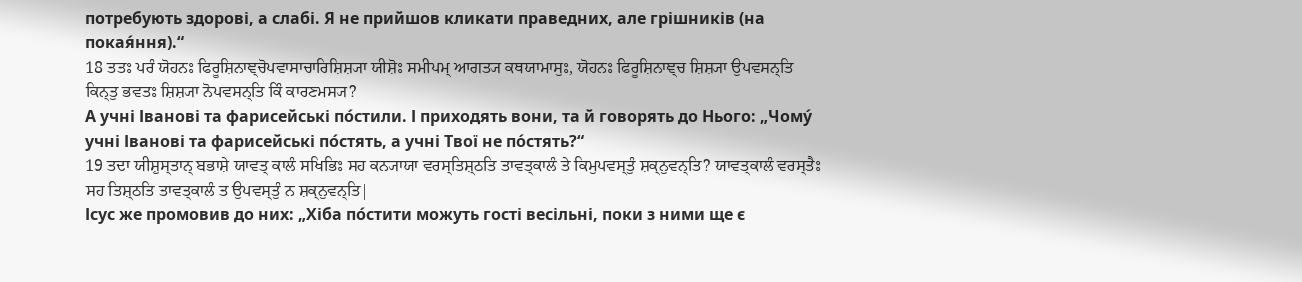потребують здорові, а слабі. Я не прийшов кликати праведних, але грішників (на покая́ння).“
18 ਤਤਃ ਪਰੰ ਯੋਹਨਃ ਫਿਰੂਸ਼ਿਨਾਞ੍ਚੋਪਵਾਸਾਚਾਰਿਸ਼ਿਸ਼੍ਯਾ ਯੀਸ਼ੋਃ ਸਮੀਪਮ੍ ਆਗਤ੍ਯ ਕਥਯਾਮਾਸੁਃ, ਯੋਹਨਃ ਫਿਰੂਸ਼ਿਨਾਞ੍ਚ ਸ਼ਿਸ਼੍ਯਾ ਉਪਵਸਨ੍ਤਿ ਕਿਨ੍ਤੁ ਭਵਤਃ ਸ਼ਿਸ਼੍ਯਾ ਨੋਪਵਸਨ੍ਤਿ ਕਿੰ ਕਾਰਣਮਸ੍ਯ?
А учні Іванові та фарисейські по́стили. І приходять вони, та й говорять до Нього: „Чому́ учні Іванові та фарисейські по́стять, а учні Твої не по́стять?“
19 ਤਦਾ ਯੀਸ਼ੁਸ੍ਤਾਨ੍ ਬਭਾਸ਼ੇ ਯਾਵਤ੍ ਕਾਲੰ ਸਖਿਭਿਃ ਸਹ ਕਨ੍ਯਾਯਾ ਵਰਸ੍ਤਿਸ਼੍ਠਤਿ ਤਾਵਤ੍ਕਾਲੰ ਤੇ ਕਿਮੁਪਵਸ੍ਤੁੰ ਸ਼ਕ੍ਨੁਵਨ੍ਤਿ? ਯਾਵਤ੍ਕਾਲੰ ਵਰਸ੍ਤੈਃ ਸਹ ਤਿਸ਼੍ਠਤਿ ਤਾਵਤ੍ਕਾਲੰ ਤ ਉਪਵਸ੍ਤੁੰ ਨ ਸ਼ਕ੍ਨੁਵਨ੍ਤਿ|
Ісус же промовив до них: „Хіба по́стити можуть гості весільні, поки з ними ще є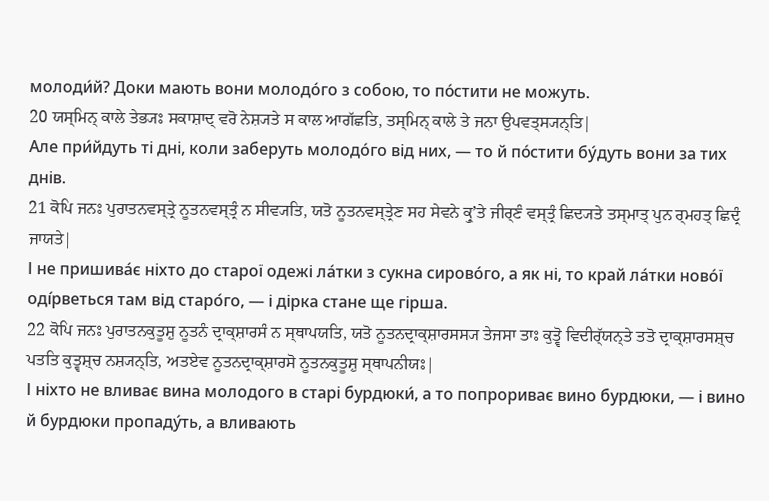молоди́й? Доки мають вони молодо́го з собою, то по́стити не можуть.
20 ਯਸ੍ਮਿਨ੍ ਕਾਲੇ ਤੇਭ੍ਯਃ ਸਕਾਸ਼ਾਦ੍ ਵਰੋ ਨੇਸ਼੍ਯਤੇ ਸ ਕਾਲ ਆਗੱਛਤਿ, ਤਸ੍ਮਿਨ੍ ਕਾਲੇ ਤੇ ਜਨਾ ਉਪਵਤ੍ਸ੍ਯਨ੍ਤਿ|
Але при́йдуть ті дні, коли заберуть молодо́го від них, — то й по́стити бу́дуть вони за тих днів.
21 ਕੋਪਿ ਜਨਃ ਪੁਰਾਤਨਵਸ੍ਤ੍ਰੇ ਨੂਤਨਵਸ੍ਤ੍ਰੰ ਨ ਸੀਵ੍ਯਤਿ, ਯਤੋ ਨੂਤਨਵਸ੍ਤ੍ਰੇਣ ਸਹ ਸੇਵਨੇ ਕ੍ਰੁʼਤੇ ਜੀਰ੍ਣੰ ਵਸ੍ਤ੍ਰੰ ਛਿਦ੍ਯਤੇ ਤਸ੍ਮਾਤ੍ ਪੁਨ ਰ੍ਮਹਤ੍ ਛਿਦ੍ਰੰ ਜਾਯਤੇ|
І не пришива́є ніхто до старої одежі ла́тки з сукна сирово́го, а як ні, то край ла́тки ново́ї оді́рветься там від старо́го, — і дірка стане ще гірша.
22 ਕੋਪਿ ਜਨਃ ਪੁਰਾਤਨਕੁਤੂਸ਼ੁ ਨੂਤਨੰ ਦ੍ਰਾਕ੍ਸ਼ਾਰਸੰ ਨ ਸ੍ਥਾਪਯਤਿ, ਯਤੋ ਨੂਤਨਦ੍ਰਾਕ੍ਸ਼ਾਰਸਸ੍ਯ ਤੇਜਸਾ ਤਾਃ ਕੁਤ੍ਵੋ ਵਿਦੀਰ੍ੱਯਨ੍ਤੇ ਤਤੋ ਦ੍ਰਾਕ੍ਸ਼ਾਰਸਸ਼੍ਚ ਪਤਤਿ ਕੁਤ੍ਵਸ਼੍ਚ ਨਸ਼੍ਯਨ੍ਤਿ, ਅਤਏਵ ਨੂਤਨਦ੍ਰਾਕ੍ਸ਼ਾਰਸੋ ਨੂਤਨਕੁਤੂਸ਼ੁ ਸ੍ਥਾਪਨੀਯਃ|
І ніхто не вливає вина молодого в старі бурдюки́, а то попрориває вино бурдюки, — і вино й бурдюки пропаду́ть, а вливають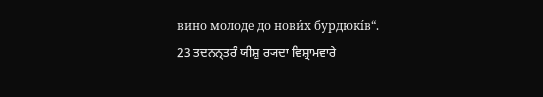вино молоде до нови́х бурдюкі́в“.
23 ਤਦਨਨ੍ਤਰੰ ਯੀਸ਼ੁ ਰ੍ਯਦਾ ਵਿਸ਼੍ਰਾਮਵਾਰੇ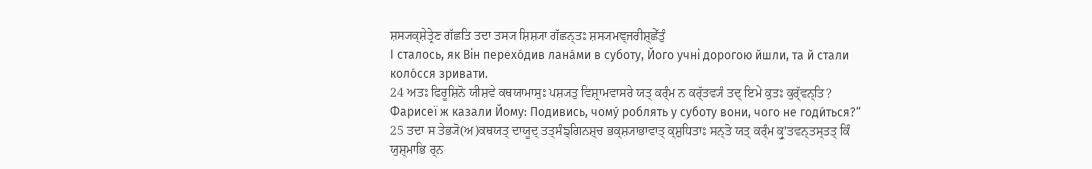ਸ਼ਸ੍ਯਕ੍ਸ਼ੇਤ੍ਰੇਣ ਗੱਛਤਿ ਤਦਾ ਤਸ੍ਯ ਸ਼ਿਸ਼੍ਯਾ ਗੱਛਨ੍ਤਃ ਸ਼ਸ੍ਯਮਞ੍ਜਰੀਸ਼੍ਛੇੱਤੁੰ
І сталось, як Він перехо́див лана́ми в суботу, Його учні дорогою йшли, та й стали коло́сся зривати.
24 ਅਤਃ ਫਿਰੂਸ਼ਿਨੋ ਯੀਸ਼ਵੇ ਕਥਯਾਮਾਸੁਃ ਪਸ਼੍ਯਤੁ ਵਿਸ਼੍ਰਾਮਵਾਸਰੇ ਯਤ੍ ਕਰ੍ੰਮ ਨ ਕਰ੍ੱਤਵ੍ਯੰ ਤਦ੍ ਇਮੇ ਕੁਤਃ ਕੁਰ੍ੱਵਨ੍ਤਿ?
Фарисеї ж казали Йому: Подивись, чому́ роблять у суботу вони, чого не годи́ться?“
25 ਤਦਾ ਸ ਤੇਭ੍ਯੋ(ਅ)ਕਥਯਤ੍ ਦਾਯੂਦ੍ ਤਤ੍ਸੰਙ੍ਗਿਨਸ਼੍ਚ ਭਕ੍ਸ਼੍ਯਾਭਾਵਾਤ੍ ਕ੍ਸ਼ੁਧਿਤਾਃ ਸਨ੍ਤੋ ਯਤ੍ ਕਰ੍ੰਮ ਕ੍ਰੁʼਤਵਨ੍ਤਸ੍ਤਤ੍ ਕਿੰ ਯੁਸ਼੍ਮਾਭਿ ਰ੍ਨ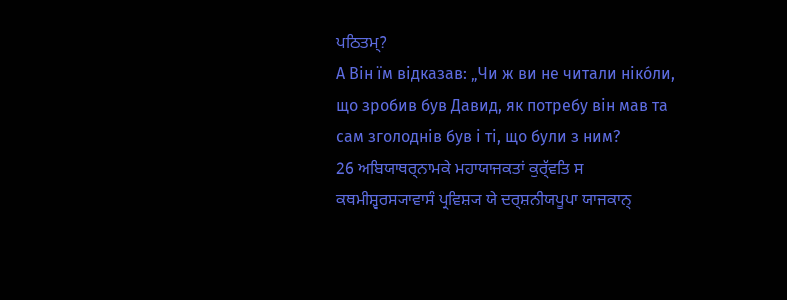ਪਠਿਤਮ੍?
А Він їм відказав: „Чи ж ви не читали ніко́ли, що зробив був Давид, як потребу він мав та сам зголоднів був і ті, що були з ним?
26 ਅਬਿਯਾਥਰ੍ਨਾਮਕੇ ਮਹਾਯਾਜਕਤਾਂ ਕੁਰ੍ੱਵਤਿ ਸ ਕਥਮੀਸ਼੍ਵਰਸ੍ਯਾਵਾਸੰ ਪ੍ਰਵਿਸ਼੍ਯ ਯੇ ਦਰ੍ਸ਼ਨੀਯਪੂਪਾ ਯਾਜਕਾਨ੍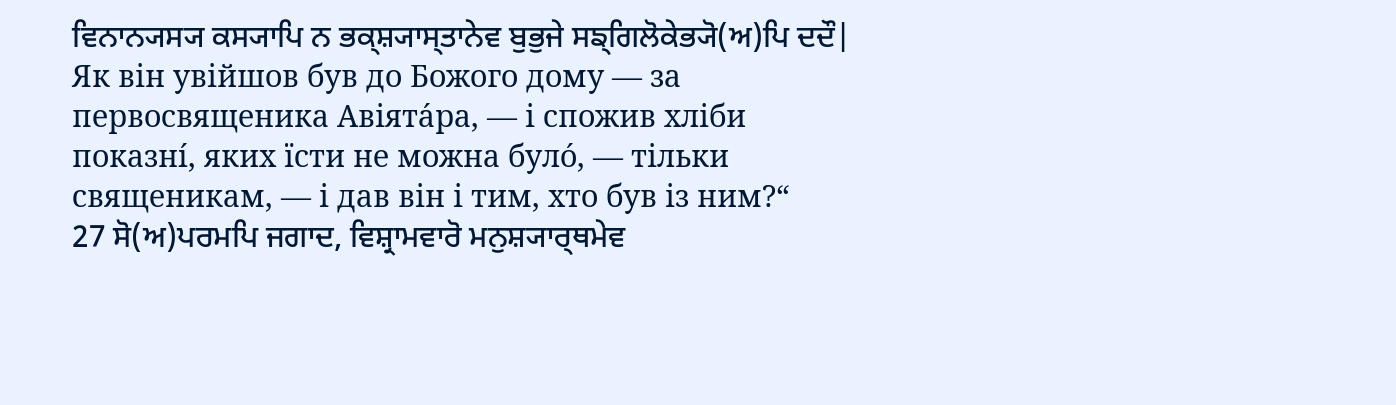ਵਿਨਾਨ੍ਯਸ੍ਯ ਕਸ੍ਯਾਪਿ ਨ ਭਕ੍ਸ਼੍ਯਾਸ੍ਤਾਨੇਵ ਬੁਭੁਜੇ ਸਙ੍ਗਿਲੋਕੇਭ੍ਯੋ(ਅ)ਪਿ ਦਦੌ|
Як він увійшов був до Божого дому — за первосвященика Авіята́ра, — і спожив хліби показні́, яких їсти не можна було́, — тільки священикам, — і дав він і тим, хто був із ним?“
27 ਸੋ(ਅ)ਪਰਮਪਿ ਜਗਾਦ, ਵਿਸ਼੍ਰਾਮਵਾਰੋ ਮਨੁਸ਼੍ਯਾਰ੍ਥਮੇਵ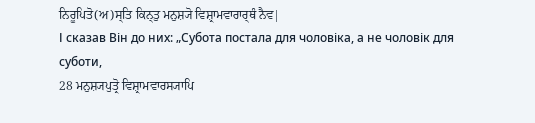ਨਿਰੂਪਿਤੋ(ਅ)ਸ੍ਤਿ ਕਿਨ੍ਤੁ ਮਨੁਸ਼੍ਯੋ ਵਿਸ਼੍ਰਾਮਵਾਰਾਰ੍ਥੰ ਨੈਵ|
І сказав Він до них: „Субота постала для чоловіка, а не чоловік для суботи,
28 ਮਨੁਸ਼੍ਯਪੁਤ੍ਰੋ ਵਿਸ਼੍ਰਾਮਵਾਰਸ੍ਯਾਪਿ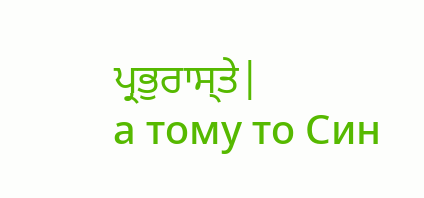ਪ੍ਰਭੁਰਾਸ੍ਤੇ|
а тому то Син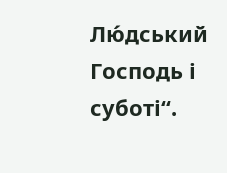Лю́дський Господь і суботі“.